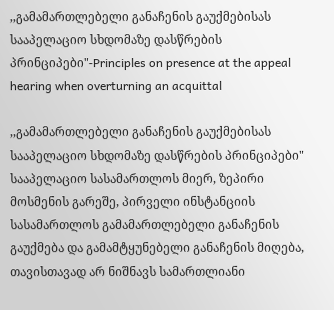,,გამამართლებელი განაჩენის გაუქმებისას სააპელაციო სხდომაზე დასწრების პრინციპები"-Principles on presence at the appeal hearing when overturning an acquittal

,,გამამართლებელი განაჩენის გაუქმებისას სააპელაციო სხდომაზე დასწრების პრინციპები"
სააპელაციო სასამართლოს მიერ, ზეპირი მოსმენის გარეშე, პირველი ინსტანციის სასამართლოს გამამართლებელი განაჩენის გაუქმება და გამამტყუნებელი განაჩენის მიღება, თავისთავად არ ნიშნავს სამართლიანი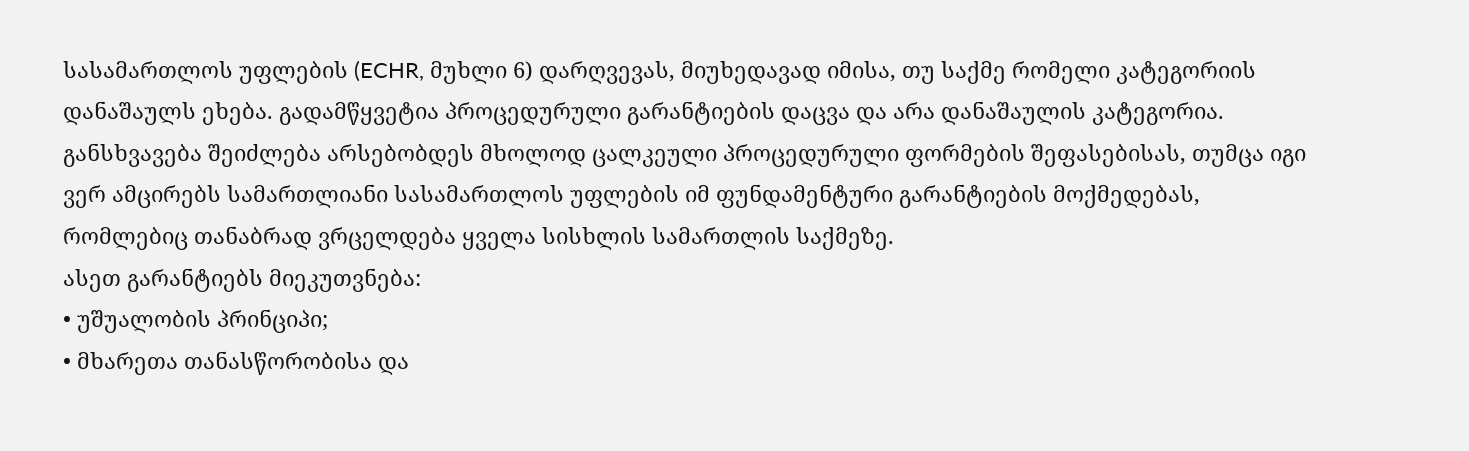სასამართლოს უფლების (ECHR, მუხლი 6) დარღვევას, მიუხედავად იმისა, თუ საქმე რომელი კატეგორიის დანაშაულს ეხება. გადამწყვეტია პროცედურული გარანტიების დაცვა და არა დანაშაულის კატეგორია.
განსხვავება შეიძლება არსებობდეს მხოლოდ ცალკეული პროცედურული ფორმების შეფასებისას, თუმცა იგი ვერ ამცირებს სამართლიანი სასამართლოს უფლების იმ ფუნდამენტური გარანტიების მოქმედებას, რომლებიც თანაბრად ვრცელდება ყველა სისხლის სამართლის საქმეზე.
ასეთ გარანტიებს მიეკუთვნება:
• უშუალობის პრინციპი;
• მხარეთა თანასწორობისა და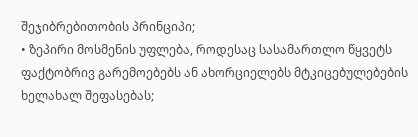შეჯიბრებითობის პრინციპი;
• ზეპირი მოსმენის უფლება, როდესაც სასამართლო წყვეტს ფაქტობრივ გარემოებებს ან ახორციელებს მტკიცებულებების ხელახალ შეფასებას;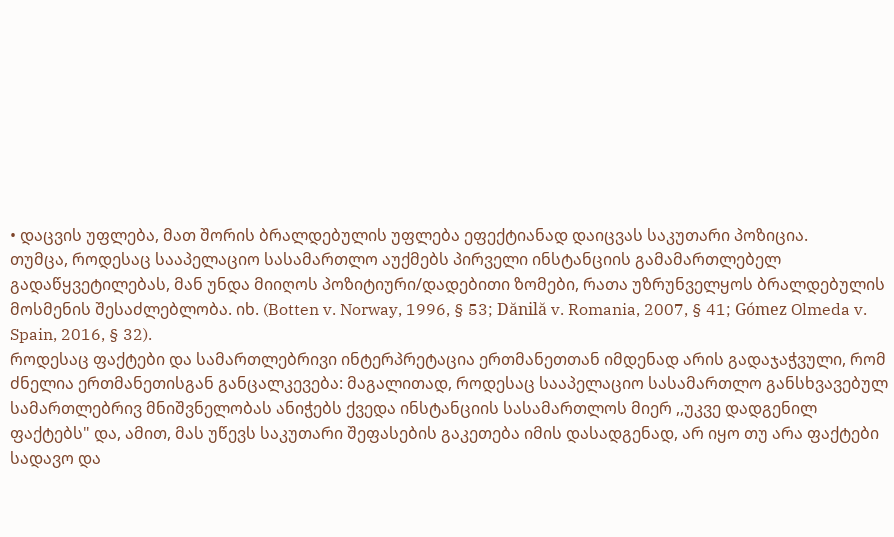• დაცვის უფლება, მათ შორის ბრალდებულის უფლება ეფექტიანად დაიცვას საკუთარი პოზიცია.
თუმცა, როდესაც სააპელაციო სასამართლო აუქმებს პირველი ინსტანციის გამამართლებელ გადაწყვეტილებას, მან უნდა მიიღოს პოზიტიური/დადებითი ზომები, რათა უზრუნველყოს ბრალდებულის მოსმენის შესაძლებლობა. იხ. (Botten v. Norway, 1996, § 53; Dănilă v. Romania, 2007, § 41; Gómez Olmeda v. Spain, 2016, § 32).
როდესაც ფაქტები და სამართლებრივი ინტერპრეტაცია ერთმანეთთან იმდენად არის გადაჯაჭვული, რომ ძნელია ერთმანეთისგან განცალკევება: მაგალითად, როდესაც სააპელაციო სასამართლო განსხვავებულ სამართლებრივ მნიშვნელობას ანიჭებს ქვედა ინსტანციის სასამართლოს მიერ ,,უკვე დადგენილ ფაქტებს" და, ამით, მას უწევს საკუთარი შეფასების გაკეთება იმის დასადგენად, არ იყო თუ არა ფაქტები სადავო და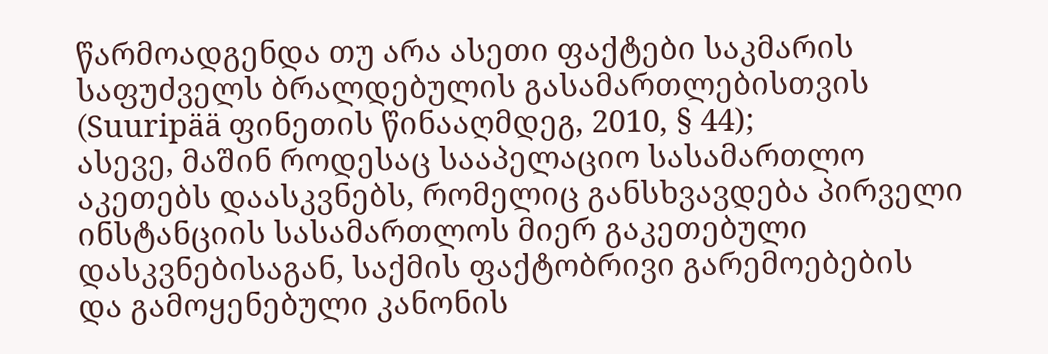წარმოადგენდა თუ არა ასეთი ფაქტები საკმარის საფუძველს ბრალდებულის გასამართლებისთვის (Suuripää ფინეთის წინააღმდეგ, 2010, § 44);
ასევე, მაშინ როდესაც სააპელაციო სასამართლო აკეთებს დაასკვნებს, რომელიც განსხვავდება პირველი ინსტანციის სასამართლოს მიერ გაკეთებული დასკვნებისაგან, საქმის ფაქტობრივი გარემოებების და გამოყენებული კანონის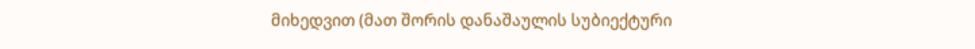მიხედვით (მათ შორის დანაშაულის სუბიექტური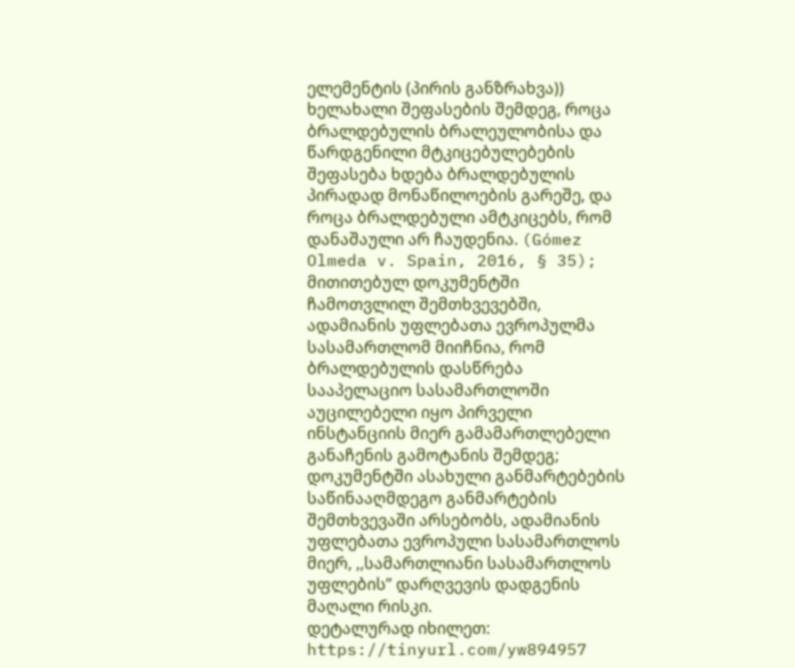ელემენტის (პირის განზრახვა)) ხელახალი შეფასების შემდეგ, როცა ბრალდებულის ბრალეულობისა და წარდგენილი მტკიცებულებების შეფასება ხდება ბრალდებულის პირადად მონაწილოების გარეშე, და როცა ბრალდებული ამტკიცებს, რომ დანაშაული არ ჩაუდენია. (Gómez Olmeda v. Spain, 2016, § 35);
მითითებულ დოკუმენტში ჩამოთვლილ შემთხვევებში, ადამიანის უფლებათა ევროპულმა სასამართლომ მიიჩნია, რომ ბრალდებულის დასწრება სააპელაციო სასამართლოში აუცილებელი იყო პირველი ინსტანციის მიერ გამამართლებელი განაჩენის გამოტანის შემდეგ;
დოკუმენტში ასახული განმარტებების საწინააღმდეგო განმარტების შემთხვევაში არსებობს, ადამიანის უფლებათა ევროპული სასამართლოს მიერ, ,,სამართლიანი სასამართლოს უფლების” დარღვევის დადგენის მაღალი რისკი.
დეტალურად იხილეთ: https://tinyurl.com/yw894957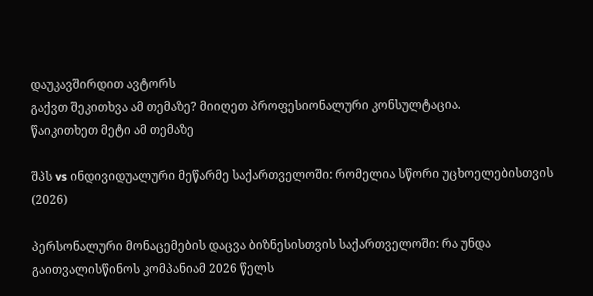დაუკავშირდით ავტორს
გაქვთ შეკითხვა ამ თემაზე? მიიღეთ პროფესიონალური კონსულტაცია.
წაიკითხეთ მეტი ამ თემაზე

შპს vs ინდივიდუალური მეწარმე საქართველოში: რომელია სწორი უცხოელებისთვის (2026)

პერსონალური მონაცემების დაცვა ბიზნესისთვის საქართველოში: რა უნდა გაითვალისწინოს კომპანიამ 2026 წელს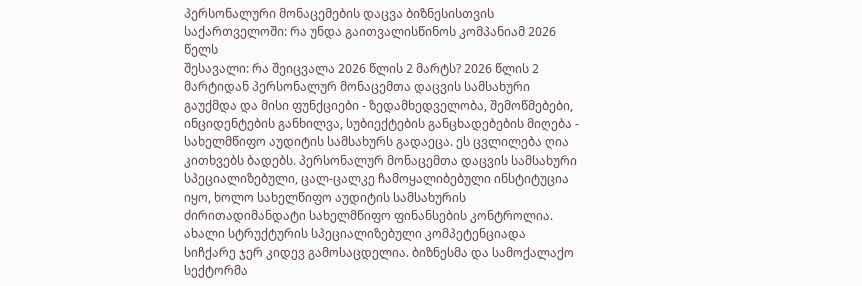პერსონალური მონაცემების დაცვა ბიზნესისთვის საქართველოში: რა უნდა გაითვალისწინოს კომპანიამ 2026 წელს
შესავალი: რა შეიცვალა 2026 წლის 2 მარტს? 2026 წლის 2 მარტიდან პერსონალურ მონაცემთა დაცვის სამსახური გაუქმდა და მისი ფუნქციები - ზედამხედველობა, შემოწმებები, ინციდენტების განხილვა, სუბიექტების განცხადებების მიღება - სახელმწიფო აუდიტის სამსახურს გადაეცა. ეს ცვლილება ღია კითხვებს ბადებს. პერსონალურ მონაცემთა დაცვის სამსახური სპეციალიზებული, ცალ-ცალკე ჩამოყალიბებული ინსტიტუცია იყო, ხოლო სახელწიფო აუდიტის სამსახურის ძირითადიმანდატი სახელმწიფო ფინანსების კონტროლია. ახალი სტრუქტურის სპეციალიზებული კომპეტენციადა სიჩქარე ჯერ კიდევ გამოსაცდელია. ბიზნესმა და სამოქალაქო სექტორმა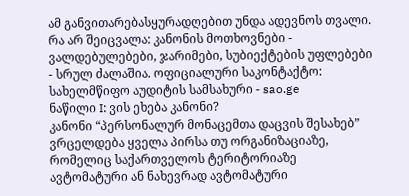ამ განვითარებასყურადღებით უნდა ადევნოს თვალი. რა არ შეიცვალა: კანონის მოთხოვნები - ვალდებულებები, ჯარიმები, სუბიექტების უფლებები - სრულ ძალაშია. ოფიციალური საკონტაქტო: სახელმწიფო აუდიტის სამსახური - sao.ge
ნაწილი I: ვის ეხება კანონი?
კანონი “პერსონალურ მონაცემთა დაცვის შესახებ” ვრცელდება ყველა პირსა თუ ორგანიზაციაზე, რომელიც საქართველოს ტერიტორიაზე ავტომატური ან ნახევრად ავტომატური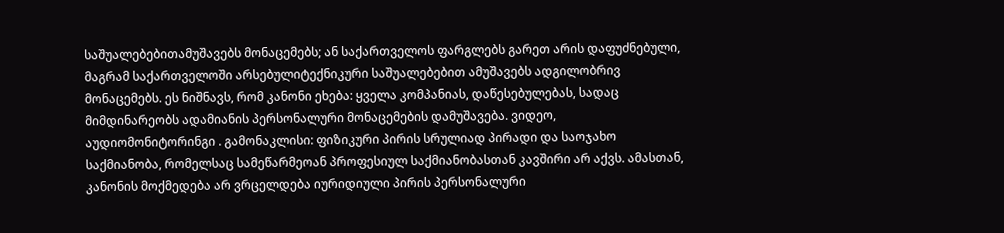საშუალებებითამუშავებს მონაცემებს; ან საქართველოს ფარგლებს გარეთ არის დაფუძნებული, მაგრამ საქართველოში არსებულიტექნიკური საშუალებებით ამუშავებს ადგილობრივ მონაცემებს. ეს ნიშნავს, რომ კანონი ეხება: ყველა კომპანიას, დაწესებულებას, სადაც მიმდინარეობს ადამიანის პერსონალური მონაცემების დამუშავება. ვიდეო, აუდიომონიტორინგი . გამონაკლისი: ფიზიკური პირის სრულიად პირადი და საოჯახო საქმიანობა, რომელსაც სამეწარმეოან პროფესიულ საქმიანობასთან კავშირი არ აქვს. ამასთან, კანონის მოქმედება არ ვრცელდება იურიდიული პირის პერსონალური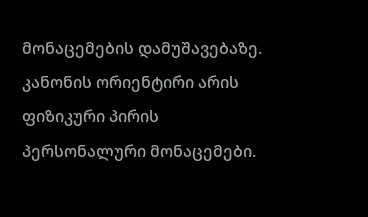მონაცემების დამუშავებაზე. კანონის ორიენტირი არის ფიზიკური პირის პერსონალური მონაცემები.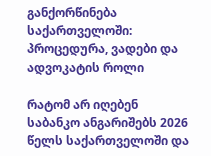განქორწინება საქართველოში: პროცედურა, ვადები და ადვოკატის როლი

რატომ არ იღებენ საბანკო ანგარიშებს 2026 წელს საქართველოში და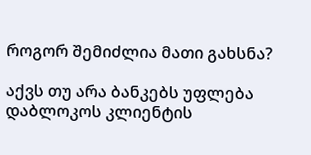როგორ შემიძლია მათი გახსნა?

აქვს თუ არა ბანკებს უფლება დაბლოკოს კლიენტის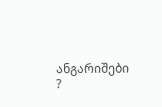ანგარიშები ?